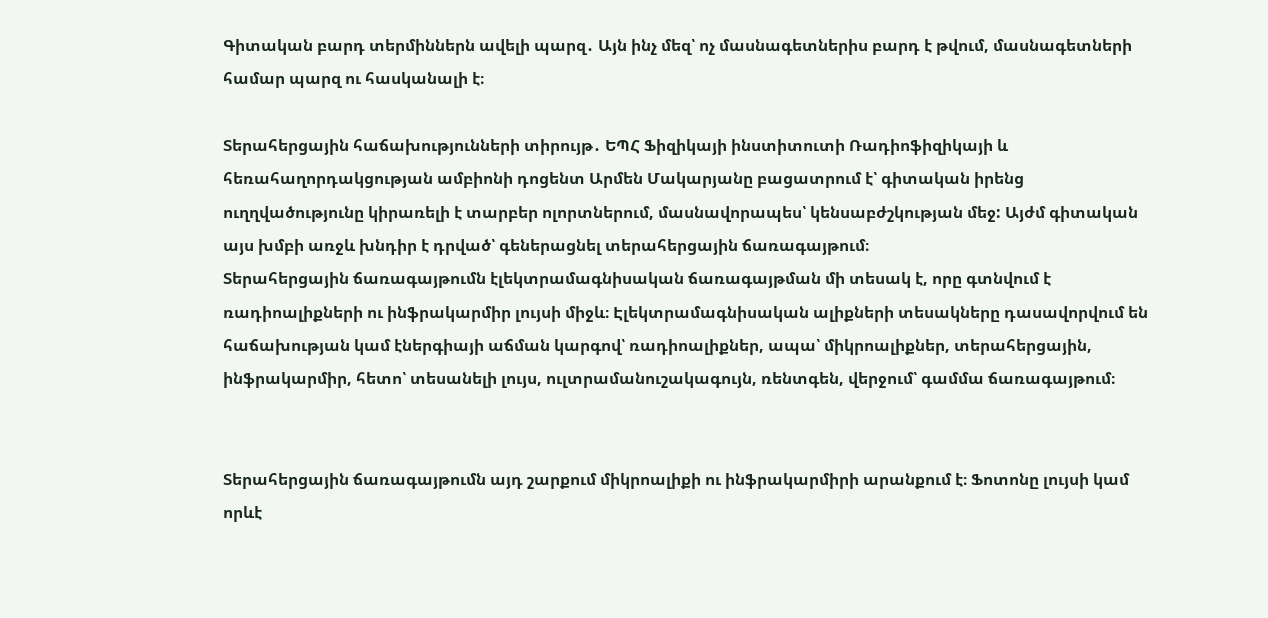Գիտական բարդ տերմիններն ավելի պարզ․ Այն ինչ մեզ՝ ոչ մասնագետներիս բարդ է թվում, մասնագետների համար պարզ ու հասկանալի է։

Տերահերցային հաճախությունների տիրույթ․ ԵՊՀ Ֆիզիկայի ինստիտուտի Ռադիոֆիզիկայի և հեռահաղորդակցության ամբիոնի դոցենտ Արմեն Մակարյանը բացատրում է՝ գիտական իրենց ուղղվածությունը կիրառելի է տարբեր ոլորտներում, մասնավորապես՝ կենսաբժշկության մեջ: Այժմ գիտական այս խմբի առջև խնդիր է դրված՝ գեներացնել տերահերցային ճառագայթում։
Տերահերցային ճառագայթումն էլեկտրամագնիսական ճառագայթման մի տեսակ է, որը գտնվում է ռադիոալիքների ու ինֆրակարմիր լույսի միջև։ Էլեկտրամագնիսական ալիքների տեսակները դասավորվում են հաճախության կամ էներգիայի աճման կարգով՝ ռադիոալիքներ, ապա՝ միկրոալիքներ, տերահերցային, ինֆրակարմիր, հետո՝ տեսանելի լույս, ուլտրամանուշակագույն, ռենտգեն, վերջում՝ գամմա ճառագայթում։


Տերահերցային ճառագայթումն այդ շարքում միկրոալիքի ու ինֆրակարմիրի արանքում է։ Ֆոտոնը լույսի կամ որևէ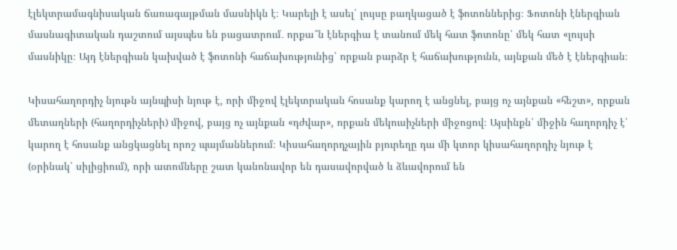էլեկտրամագնիսական ճառագայթման մասնիկն է։ Կարելի է ասել՝ լույսը բաղկացած է ֆոտոններից։ Ֆոտոնի էներգիան մասնագիտական դաշտում այսպես են բացատրում․ որքա՞ն էներգիա է տանում մեկ հատ ֆոտոնը՝ մեկ հատ «լույսի մասնիկը։ Այդ էներգիան կախված է ֆոտոնի հաճախությունից՝ որքան բարձր է հաճախությունն, այնքան մեծ է էներգիան։

Կիսահաղորդիչ նյութն այնպիսի նյութ է, որի միջով էլեկտրական հոսանք կարող է անցնել, բայց ոչ այնքան «հեշտ», որքան մետաղների (հաղորդիչների) միջով, բայց ոչ այնքան «դժվար», որքան մեկուսիչների միջոցով։ Այսինքն՝ միջին հաղորդիչ է՝ կարող է հոսանք անցկացնել որոշ պայմաններում։ Կիսահաղորդչային բյուրեղը դա մի կտոր կիսահաղորդիչ նյութ է (օրինակ՝ սիլիցիում), որի ատոմները շատ կանոնավոր են դասավորված և ձևավորում են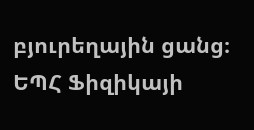բյուրեղային ցանց։ ԵՊՀ Ֆիզիկայի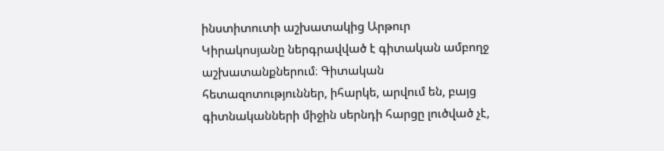ինստիտուտի աշխատակից Արթուր Կիրակոսյանը ներգրավված է գիտական ամբողջ աշխատանքներում։ Գիտական հետազոտություններ, իհարկե, արվում են, բայց գիտնականների միջին սերնդի հարցը լուծված չէ,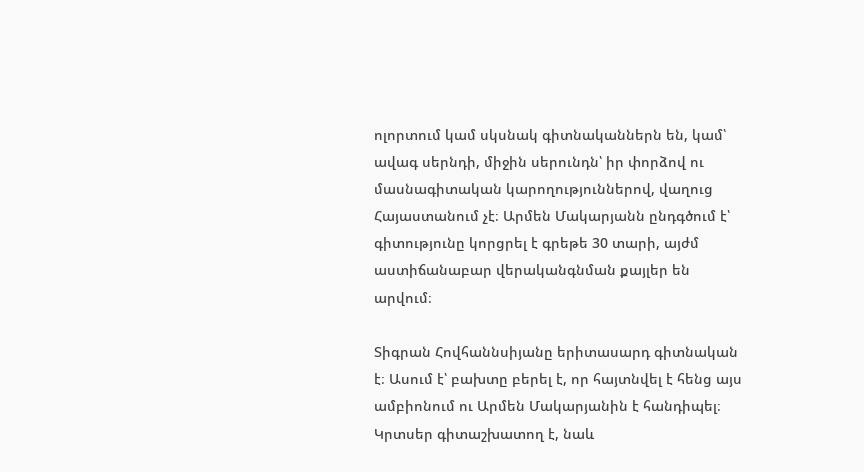ոլորտում կամ սկսնակ գիտնականներն են, կամ՝ ավագ սերնդի, միջին սերունդն՝ իր փորձով ու մասնագիտական կարողություններով, վաղուց Հայաստանում չէ։ Արմեն Մակարյանն ընդգծում է՝ գիտությունը կորցրել է գրեթե 30 տարի, այժմ աստիճանաբար վերականգնման քայլեր են արվում։

Տիգրան Հովհաննսիյանը երիտասարդ գիտնական է։ Ասում է՝ բախտը բերել է, որ հայտնվել է հենց այս ամբիոնում ու Արմեն Մակարյանին է հանդիպել։ Կրտսեր գիտաշխատող է, նաև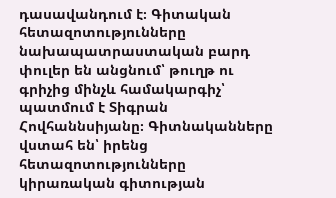դասավանդում է։ Գիտական հետազոտությունները նախապատրաստական բարդ փուլեր են անցնում՝ թուղթ ու գրիչից մինչև համակարգիչ՝ պատմում է Տիգրան Հովհաննսիյանը։ Գիտնականները վստահ են՝ իրենց հետազոտությունները կիրառական գիտության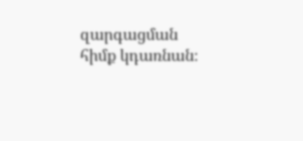զարգացման հիմք կդառնան։